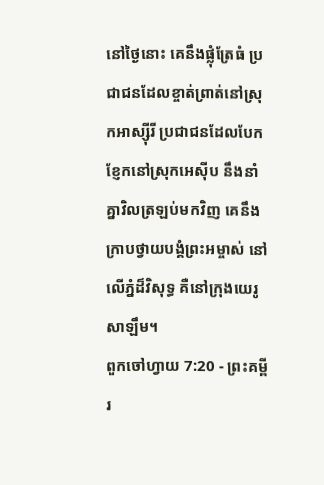នៅថ្ងៃនោះ គេនឹងផ្លុំត្រែធំ ប្រជាជនដែលខ្ចាត់ព្រាត់នៅស្រុកអាស្ស៊ីរី ប្រជាជនដែលបែកខ្ញែកនៅស្រុកអេស៊ីប នឹងនាំគ្នាវិលត្រឡប់មកវិញ គេនឹងក្រាបថ្វាយបង្គំព្រះអម្ចាស់ នៅលើភ្នំដ៏វិសុទ្ធ គឺនៅក្រុងយេរូសាឡឹម។
ពួកចៅហ្វាយ 7:20 - ព្រះគម្ពីរ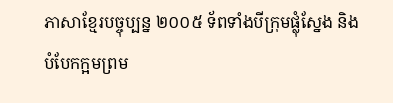ភាសាខ្មែរបច្ចុប្បន្ន ២០០៥ ទ័ពទាំងបីក្រុមផ្លុំស្នែង និងបំបែកក្អមព្រម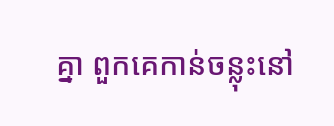គ្នា ពួកគេកាន់ចន្លុះនៅ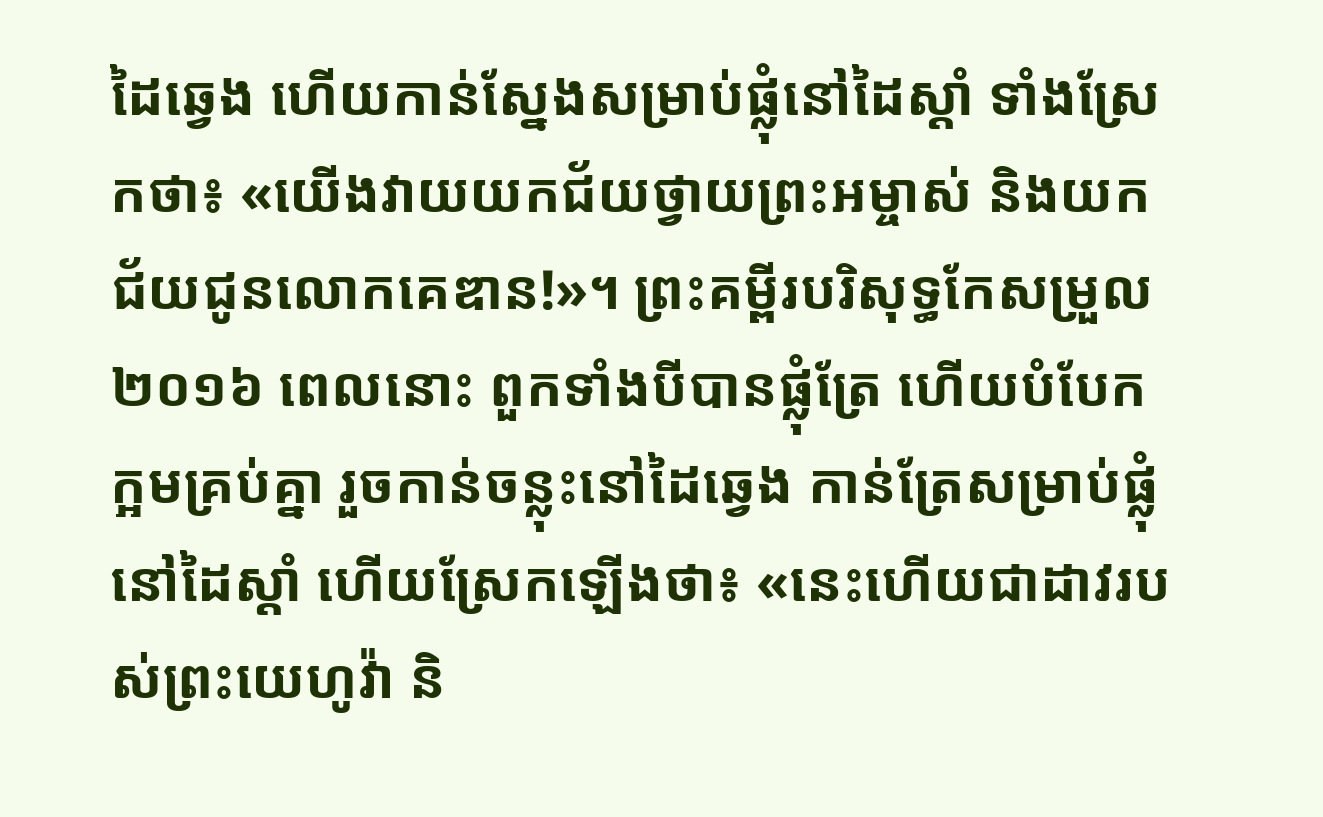ដៃឆ្វេង ហើយកាន់ស្នែងសម្រាប់ផ្លុំនៅដៃស្ដាំ ទាំងស្រែកថា៖ «យើងវាយយកជ័យថ្វាយព្រះអម្ចាស់ និងយកជ័យជូនលោកគេឌាន!»។ ព្រះគម្ពីរបរិសុទ្ធកែសម្រួល ២០១៦ ពេលនោះ ពួកទាំងបីបានផ្លុំត្រែ ហើយបំបែកក្អមគ្រប់គ្នា រួចកាន់ចន្លុះនៅដៃឆ្វេង កាន់ត្រែសម្រាប់ផ្លុំនៅដៃស្តាំ ហើយស្រែកឡើងថា៖ «នេះហើយជាដាវរបស់ព្រះយេហូវ៉ា និ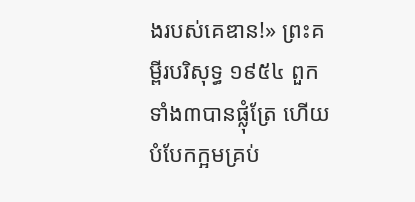ងរបស់គេឌាន!» ព្រះគម្ពីរបរិសុទ្ធ ១៩៥៤ ពួកទាំង៣បានផ្លុំត្រែ ហើយបំបែកក្អមគ្រប់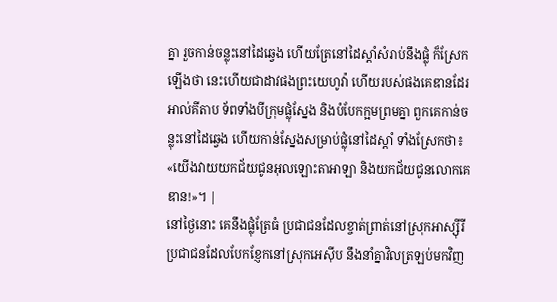គ្នា រួចកាន់ចន្លុះនៅដៃឆ្វេង ហើយត្រែនៅដៃស្តាំសំរាប់នឹងផ្លុំ ក៏ស្រែកឡើងថា នេះហើយជាដាវផងព្រះយេហូវ៉ា ហើយរបស់ផងគេឌានដែរ អាល់គីតាប ទ័ពទាំងបីក្រុមផ្លុំស្នែង និងបំបែកក្អមព្រមគ្នា ពួកគេកាន់ចន្លុះនៅដៃឆ្វេង ហើយកាន់ស្នែងសម្រាប់ផ្លុំនៅដៃស្តាំ ទាំងស្រែកថា៖ «យើងវាយយកជ័យជូនអុលឡោះតាអាឡា និងយកជ័យជូនលោកគេឌាន!»។ |
នៅថ្ងៃនោះ គេនឹងផ្លុំត្រែធំ ប្រជាជនដែលខ្ចាត់ព្រាត់នៅស្រុកអាស្ស៊ីរី ប្រជាជនដែលបែកខ្ញែកនៅស្រុកអេស៊ីប នឹងនាំគ្នាវិលត្រឡប់មកវិញ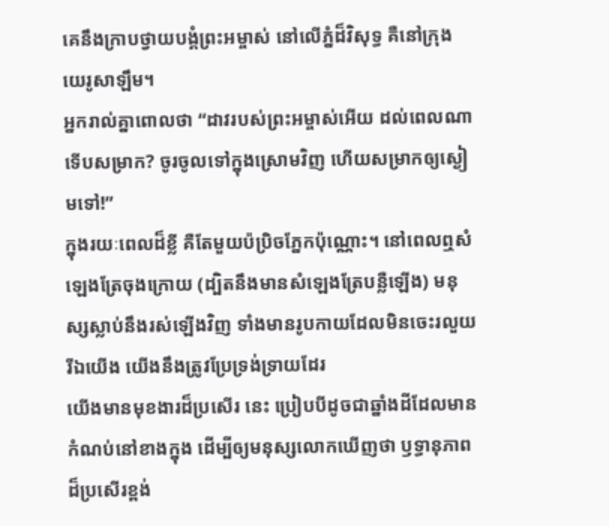គេនឹងក្រាបថ្វាយបង្គំព្រះអម្ចាស់ នៅលើភ្នំដ៏វិសុទ្ធ គឺនៅក្រុងយេរូសាឡឹម។
អ្នករាល់គ្នាពោលថា “ដាវរបស់ព្រះអម្ចាស់អើយ ដល់ពេលណាទើបសម្រាក? ចូរចូលទៅក្នុងស្រោមវិញ ហើយសម្រាកឲ្យស្ងៀមទៅ!”
ក្នុងរយៈពេលដ៏ខ្លី គឺតែមួយប៉ប្រិចភ្នែកប៉ុណ្ណោះ។ នៅពេលឮសំឡេងត្រែចុងក្រោយ (ដ្បិតនឹងមានសំឡេងត្រែបន្លឺឡើង) មនុស្សស្លាប់នឹងរស់ឡើងវិញ ទាំងមានរូបកាយដែលមិនចេះរលួយ រីឯយើង យើងនឹងត្រូវប្រែទ្រង់ទ្រាយដែរ
យើងមានមុខងារដ៏ប្រសើរ នេះ ប្រៀបបីដូចជាឆ្នាំងដីដែលមានកំណប់នៅខាងក្នុង ដើម្បីឲ្យមនុស្សលោកឃើញថា ឫទ្ធានុភាពដ៏ប្រសើរខ្ពង់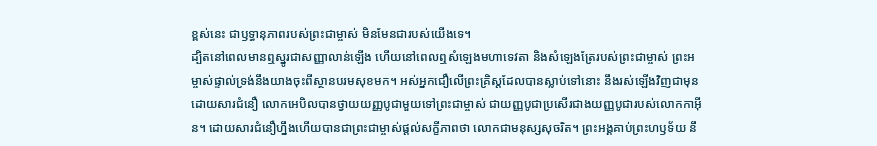ខ្ពស់នេះ ជាឫទ្ធានុភាពរបស់ព្រះជាម្ចាស់ មិនមែនជារបស់យើងទេ។
ដ្បិតនៅពេលមានឮស្នូរជាសញ្ញាលាន់ឡើង ហើយនៅពេលឮសំឡេងមហាទេវតា និងសំឡេងត្រែរបស់ព្រះជាម្ចាស់ ព្រះអម្ចាស់ផ្ទាល់ទ្រង់នឹងយាងចុះពីស្ថានបរមសុខមក។ អស់អ្នកជឿលើព្រះគ្រិស្តដែលបានស្លាប់ទៅនោះ នឹងរស់ឡើងវិញជាមុន
ដោយសារជំនឿ លោកអេបិលបានថ្វាយយញ្ញបូជាមួយទៅព្រះជាម្ចាស់ ជាយញ្ញបូជាប្រសើរជាងយញ្ញបូជារបស់លោកកាអ៊ីន។ ដោយសារជំនឿហ្នឹងហើយបានជាព្រះជាម្ចាស់ផ្ដល់សក្ខីភាពថា លោកជាមនុស្សសុចរិត។ ព្រះអង្គគាប់ព្រះហឫទ័យ នឹ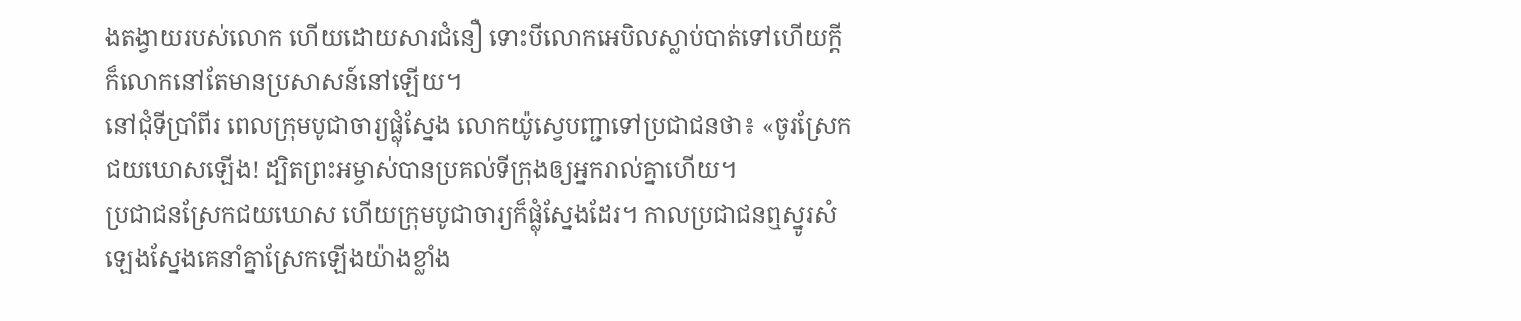ងតង្វាយរបស់លោក ហើយដោយសារជំនឿ ទោះបីលោកអេបិលស្លាប់បាត់ទៅហើយក្ដី ក៏លោកនៅតែមានប្រសាសន៍នៅឡើយ។
នៅជុំទីប្រាំពីរ ពេលក្រុមបូជាចារ្យផ្លុំស្នែង លោកយ៉ូស្វេបញ្ជាទៅប្រជាជនថា៖ «ចូរស្រែកជយឃោសឡើង! ដ្បិតព្រះអម្ចាស់បានប្រគល់ទីក្រុងឲ្យអ្នករាល់គ្នាហើយ។
ប្រជាជនស្រែកជយឃោស ហើយក្រុមបូជាចារ្យក៏ផ្លុំស្នែងដែរ។ កាលប្រជាជនឮស្នូរសំឡេងស្នែងគេនាំគ្នាស្រែកឡើងយ៉ាងខ្លាំង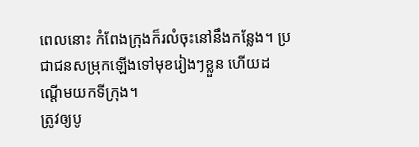ពេលនោះ កំពែងក្រុងក៏រលំចុះនៅនឹងកន្លែង។ ប្រជាជនសម្រុកឡើងទៅមុខរៀងៗខ្លួន ហើយដណ្ដើមយកទីក្រុង។
ត្រូវឲ្យបូ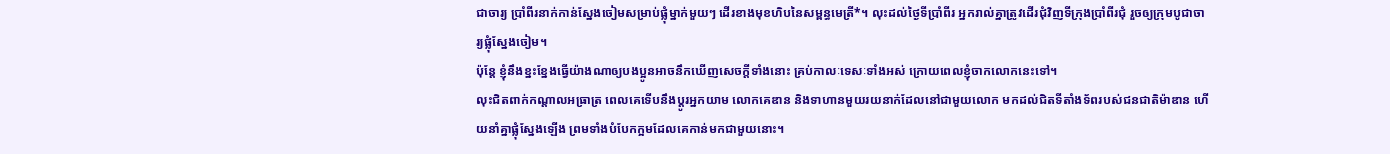ជាចារ្យ ប្រាំពីរនាក់កាន់ស្នែងចៀមសម្រាប់ផ្លុំម្នាក់មួយៗ ដើរខាងមុខហិបនៃសម្ពន្ធមេត្រី*។ លុះដល់ថ្ងៃទីប្រាំពីរ អ្នករាល់គ្នាត្រូវដើរជុំវិញទីក្រុងប្រាំពីរជុំ រួចឲ្យក្រុមបូជាចារ្យផ្លុំស្នែងចៀម។
ប៉ុន្តែ ខ្ញុំនឹងខ្នះខ្នែងធ្វើយ៉ាងណាឲ្យបងប្អូនអាចនឹកឃើញសេចក្ដីទាំងនោះ គ្រប់កាលៈទេសៈទាំងអស់ ក្រោយពេលខ្ញុំចាកលោកនេះទៅ។
លុះជិតពាក់កណ្ដាលអធ្រាត្រ ពេលគេទើបនឹងប្ដូរអ្នកយាម លោកគេឌាន និងទាហានមួយរយនាក់ដែលនៅជាមួយលោក មកដល់ជិតទីតាំងទ័ពរបស់ជនជាតិម៉ាឌាន ហើយនាំគ្នាផ្លុំស្នែងឡើង ព្រមទាំងបំបែកក្អមដែលគេកាន់មកជាមួយនោះ។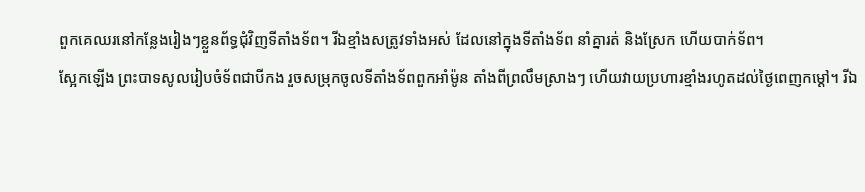ពួកគេឈរនៅកន្លែងរៀងៗខ្លួនព័ទ្ធជុំវិញទីតាំងទ័ព។ រីឯខ្មាំងសត្រូវទាំងអស់ ដែលនៅក្នុងទីតាំងទ័ព នាំគ្នារត់ និងស្រែក ហើយបាក់ទ័ព។
ស្អែកឡើង ព្រះបាទសូលរៀបចំទ័ពជាបីកង រួចសម្រុកចូលទីតាំងទ័ពពួកអាំម៉ូន តាំងពីព្រលឹមស្រាងៗ ហើយវាយប្រហារខ្មាំងរហូតដល់ថ្ងៃពេញកម្ដៅ។ រីឯ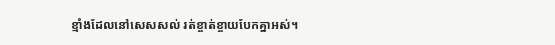ខ្មាំងដែលនៅសេសសល់ រត់ខ្ចាត់ខ្ចាយបែកគ្នាអស់។